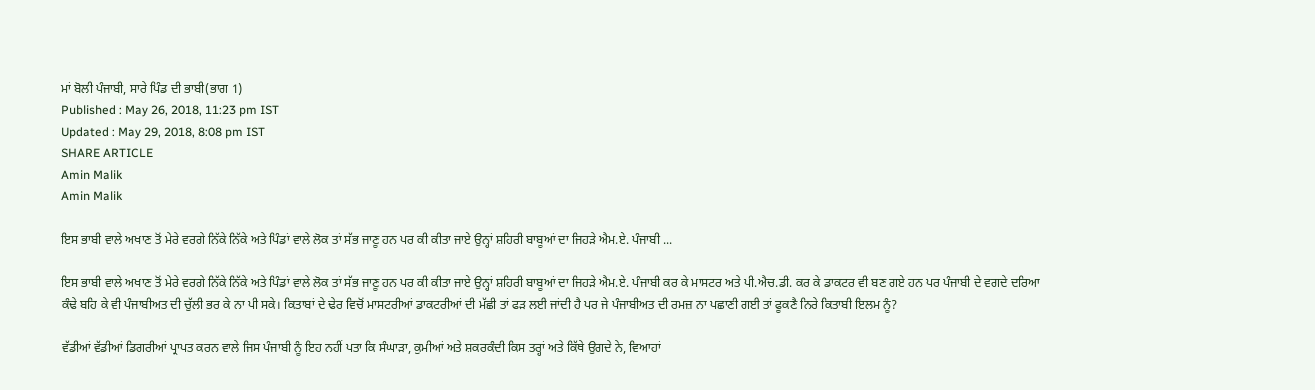ਮਾਂ ਬੋਲੀ ਪੰਜਾਬੀ, ਸਾਰੇ ਪਿੰਡ ਦੀ ਭਾਬੀ(ਭਾਗ 1)
Published : May 26, 2018, 11:23 pm IST
Updated : May 29, 2018, 8:08 pm IST
SHARE ARTICLE
Amin Malik
Amin Malik

ਇਸ ਭਾਬੀ ਵਾਲੇ ਅਖਾਣ ਤੋਂ ਮੇਰੇ ਵਰਗੇ ਨਿੱਕੇ ਨਿੱਕੇ ਅਤੇ ਪਿੰਡਾਂ ਵਾਲੇ ਲੋਕ ਤਾਂ ਸੱਭ ਜਾਣੂ ਹਨ ਪਰ ਕੀ ਕੀਤਾ ਜਾਏ ਉਨ੍ਹਾਂ ਸ਼ਹਿਰੀ ਬਾਬੂਆਂ ਦਾ ਜਿਹੜੇ ਐਮ.ਏ. ਪੰਜਾਬੀ ...

ਇਸ ਭਾਬੀ ਵਾਲੇ ਅਖਾਣ ਤੋਂ ਮੇਰੇ ਵਰਗੇ ਨਿੱਕੇ ਨਿੱਕੇ ਅਤੇ ਪਿੰਡਾਂ ਵਾਲੇ ਲੋਕ ਤਾਂ ਸੱਭ ਜਾਣੂ ਹਨ ਪਰ ਕੀ ਕੀਤਾ ਜਾਏ ਉਨ੍ਹਾਂ ਸ਼ਹਿਰੀ ਬਾਬੂਆਂ ਦਾ ਜਿਹੜੇ ਐਮ.ਏ. ਪੰਜਾਬੀ ਕਰ ਕੇ ਮਾਸਟਰ ਅਤੇ ਪੀ.ਐਚ.ਡੀ. ਕਰ ਕੇ ਡਾਕਟਰ ਵੀ ਬਣ ਗਏ ਹਨ ਪਰ ਪੰਜਾਬੀ ਦੇ ਵਗਦੇ ਦਰਿਆ ਕੰਢੇ ਬਹਿ ਕੇ ਵੀ ਪੰਜਾਬੀਅਤ ਦੀ ਚੁੱਲੀ ਭਰ ਕੇ ਨਾ ਪੀ ਸਕੇ। ਕਿਤਾਬਾਂ ਦੇ ਢੇਰ ਵਿਚੋਂ ਮਾਸਟਰੀਆਂ ਡਾਕਟਰੀਆਂ ਦੀ ਮੱਛੀ ਤਾਂ ਫੜ ਲਈ ਜਾਂਦੀ ਹੈ ਪਰ ਜੇ ਪੰਜਾਬੀਅਤ ਦੀ ਰਮਜ਼ ਨਾ ਪਛਾਣੀ ਗਈ ਤਾਂ ਫੂਕਣੈ ਨਿਰੇ ਕਿਤਾਬੀ ਇਲਮ ਨੂੰ?

ਵੱਡੀਆਂ ਵੱਡੀਆਂ ਡਿਗਰੀਆਂ ਪ੍ਰਾਪਤ ਕਰਨ ਵਾਲੇ ਜਿਸ ਪੰਜਾਬੀ ਨੂੰ ਇਹ ਨਹੀਂ ਪਤਾ ਕਿ ਸੰਘਾੜਾ, ਕੁਮੀਆਂ ਅਤੇ ਸ਼ਕਰਕੰਦੀ ਕਿਸ ਤਰ੍ਹਾਂ ਅਤੇ ਕਿੱਥੇ ਉਗਦੇ ਨੇ, ਵਿਆਹਾਂ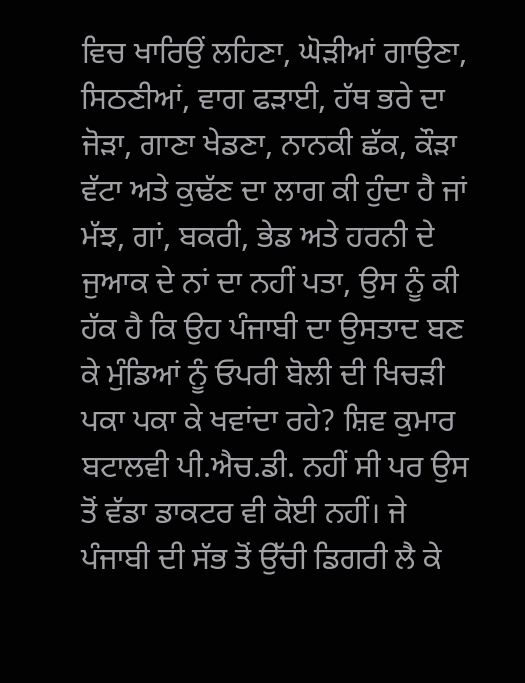ਵਿਚ ਖਾਰਿਉਂ ਲਹਿਣਾ, ਘੋੜੀਆਂ ਗਾਉਣਾ, ਸਿਠਣੀਆਂ, ਵਾਗ ਫੜਾਈ, ਹੱਥ ਭਰੇ ਦਾ ਜੋੜਾ, ਗਾਣਾ ਖੇਡਣਾ, ਨਾਨਕੀ ਛੱਕ, ਕੌੜਾ ਵੱਟਾ ਅਤੇ ਕੁਢੱਣ ਦਾ ਲਾਗ ਕੀ ਹੁੰਦਾ ਹੈ ਜਾਂ ਮੱਝ, ਗਾਂ, ਬਕਰੀ, ਭੇਡ ਅਤੇ ਹਰਨੀ ਦੇ ਜੁਆਕ ਦੇ ਨਾਂ ਦਾ ਨਹੀਂ ਪਤਾ, ਉਸ ਨੂੰ ਕੀ ਹੱਕ ਹੈ ਕਿ ਉਹ ਪੰਜਾਬੀ ਦਾ ਉਸਤਾਦ ਬਣ ਕੇ ਮੁੰਡਿਆਂ ਨੂੰ ਓਪਰੀ ਬੋਲੀ ਦੀ ਖਿਚੜੀ ਪਕਾ ਪਕਾ ਕੇ ਖਵਾਂਦਾ ਰਹੇ? ਸ਼ਿਵ ਕੁਮਾਰ ਬਟਾਲਵੀ ਪੀ.ਐਚ.ਡੀ. ਨਹੀਂ ਸੀ ਪਰ ਉਸ ਤੋਂ ਵੱਡਾ ਡਾਕਟਰ ਵੀ ਕੋਈ ਨਹੀਂ। ਜੇ ਪੰਜਾਬੀ ਦੀ ਸੱਭ ਤੋਂ ਉੱਚੀ ਡਿਗਰੀ ਲੈ ਕੇ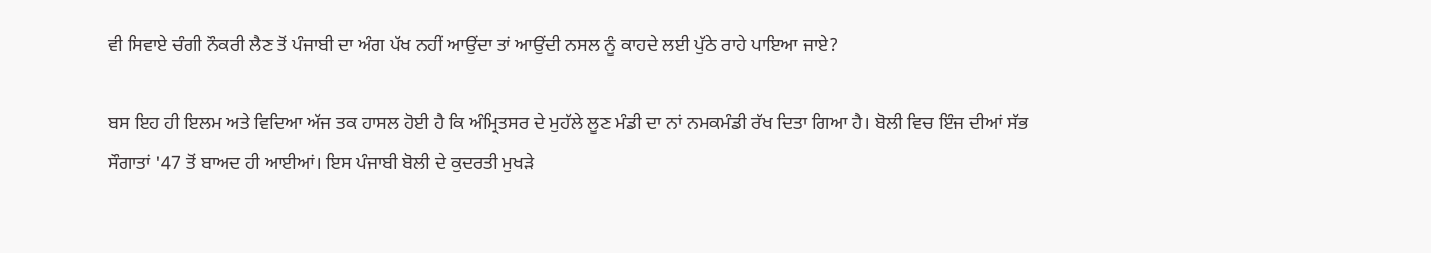ਵੀ ਸਿਵਾਏ ਚੰਗੀ ਨੌਕਰੀ ਲੈਣ ਤੋਂ ਪੰਜਾਬੀ ਦਾ ਅੰਗ ਪੱਖ ਨਹੀਂ ਆਉਂਦਾ ਤਾਂ ਆਉਂਦੀ ਨਸਲ ਨੂੰ ਕਾਹਦੇ ਲਈ ਪੁੱਠੇ ਰਾਹੇ ਪਾਇਆ ਜਾਏ?

ਬਸ ਇਹ ਹੀ ਇਲਮ ਅਤੇ ਵਿਦਿਆ ਅੱਜ ਤਕ ਹਾਸਲ ਹੋਈ ਹੈ ਕਿ ਅੰਮ੍ਰਿਤਸਰ ਦੇ ਮੁਹੱਲੇ ਲੂਣ ਮੰਡੀ ਦਾ ਨਾਂ ਨਮਕਮੰਡੀ ਰੱਖ ਦਿਤਾ ਗਿਆ ਹੈ। ਬੋਲੀ ਵਿਚ ਇੰਜ ਦੀਆਂ ਸੱਭ ਸੌਗਾਤਾਂ '47 ਤੋਂ ਬਾਅਦ ਹੀ ਆਈਆਂ। ਇਸ ਪੰਜਾਬੀ ਬੋਲੀ ਦੇ ਕੁਦਰਤੀ ਮੁਖੜੇ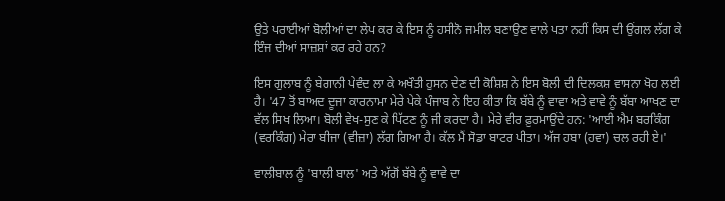ਉਤੇ ਪਰਾਈਆਂ ਬੋਲੀਆਂ ਦਾ ਲੇਪ ਕਰ ਕੇ ਇਸ ਨੂੰ ਹਸੀਨੋ ਜਮੀਲ ਬਣਾਉਣ ਵਾਲੇ ਪਤਾ ਨਹੀਂ ਕਿਸ ਦੀ ਉਂਗਲ ਲੱਗ ਕੇ ਇੰਜ ਦੀਆਂ ਸਾਜ਼ਸ਼ਾਂ ਕਰ ਰਹੇ ਹਨ?

ਇਸ ਗੁਲਾਬ ਨੂੰ ਬੇਗਾਨੀ ਪੇਵੰਦ ਲਾ ਕੇ ਅਖੌਤੀ ਹੁਸਨ ਦੇਣ ਦੀ ਕੋਸ਼ਿਸ਼ ਨੇ ਇਸ ਬੋਲੀ ਦੀ ਦਿਲਕਸ਼ ਵਾਸਨਾ ਖੋਹ ਲਈ ਹੈ। '47 ਤੋਂ ਬਾਅਦ ਦੂਜਾ ਕਾਰਨਾਮਾ ਮੇਰੇ ਪੇਕੇ ਪੰਜਾਬ ਨੇ ਇਹ ਕੀਤਾ ਕਿ ਬੱਬੇ ਨੂੰ ਵਾਵਾ ਅਤੇ ਵਾਵੇ ਨੂੰ ਬੱਬਾ ਆਖਣ ਦਾ ਵੱਲ ਸਿਖ ਲਿਆ। ਬੋਲੀ ਵੇਖ-ਸੁਣ ਕੇ ਪਿੱਟਣ ਨੂੰ ਜੀ ਕਰਦਾ ਹੈ। ਮੇਰੇ ਵੀਰ ਫ਼ੁਰਮਾਉਂਦੇ ਹਨ: 'ਆਈ ਐਮ ਬਰਕਿੰਗ (ਵਰਕਿੰਗ) ਮੇਰਾ ਬੀਜਾ (ਵੀਜ਼ਾ) ਲੱਗ ਗਿਆ ਹੈ। ਕੱਲ ਮੈਂ ਸੋਡਾ ਬਾਟਰ ਪੀਤਾ। ਅੱਜ ਹਬਾ (ਹਵਾ) ਚਲ ਰਹੀ ਏ।'

ਵਾਲੀਬਾਲ ਨੂੰ 'ਬਾਲੀ ਬਾਲ' ਅਤੇ ਅੱਗੋਂ ਬੱਬੇ ਨੂੰ ਵਾਵੇ ਦਾ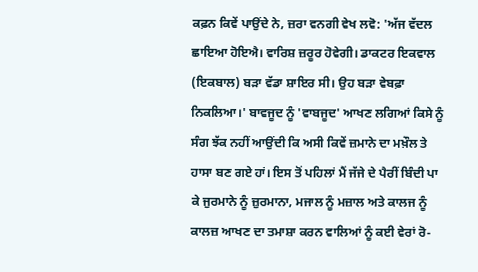ਕਫ਼ਨ ਕਿਵੇਂ ਪਾਉਂਦੇ ਨੇ, ਜ਼ਰਾ ਵਨਗੀ ਵੇਖ ਲਵੋ: 'ਅੱਜ ਵੱਦਲ ਛਾਇਆ ਹੋਇਐ। ਵਾਰਿਸ਼ ਜ਼ਰੂਰ ਹੋਵੇਗੀ। ਡਾਕਟਰ ਇਕਵਾਲ (ਇਕਬਾਲ) ਬੜਾ ਵੱਡਾ ਸ਼ਾਇਰ ਸੀ। ਉਹ ਬੜਾ ਵੇਬਫ਼ਾ ਨਿਕਲਿਆ।' ਬਾਵਜੂਦ ਨੂੰ 'ਵਾਬਜੂਦ' ਆਖਣ ਲਗਿਆਂ ਕਿਸੇ ਨੂੰ ਸੰਗ ਝੱਕ ਨਹੀਂ ਆਉਂਦੀ ਕਿ ਅਸੀ ਕਿਵੇਂ ਜ਼ਮਾਨੇ ਦਾ ਮਖ਼ੌਲ ਤੇ ਹਾਸਾ ਬਣ ਗਏ ਹਾਂ। ਇਸ ਤੋਂ ਪਹਿਲਾਂ ਮੈਂ ਜੱਜੇ ਦੇ ਪੈਰੀਂ ਬਿੰਦੀ ਪਾ ਕੇ ਜੁਰਮਾਨੇ ਨੂੰ ਜ਼ੁਰਮਾਨਾ, ਮਜਾਲ ਨੂੰ ਮਜ਼ਾਲ ਅਤੇ ਕਾਲਜ ਨੂੰ ਕਾਲਜ਼ ਆਖਣ ਦਾ ਤਮਾਸ਼ਾ ਕਰਨ ਵਾਲਿਆਂ ਨੂੰ ਕਈ ਵੇਰਾਂ ਰੋ-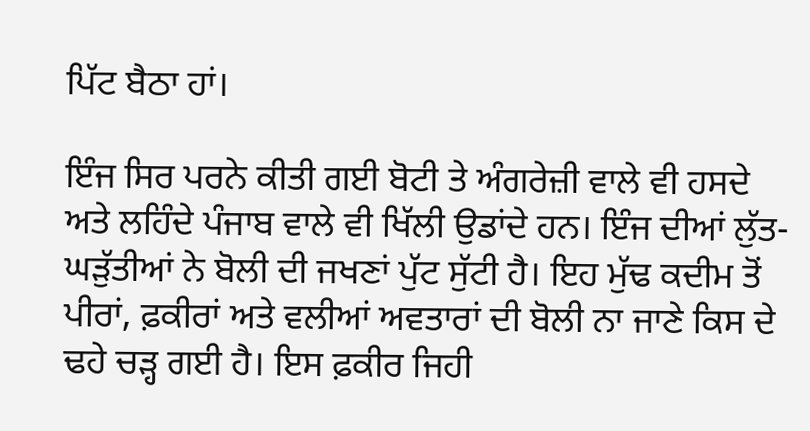ਪਿੱਟ ਬੈਠਾ ਹਾਂ।

ਇੰਜ ਸਿਰ ਪਰਨੇ ਕੀਤੀ ਗਈ ਬੋਟੀ ਤੇ ਅੰਗਰੇਜ਼ੀ ਵਾਲੇ ਵੀ ਹਸਦੇ ਅਤੇ ਲਹਿੰਦੇ ਪੰਜਾਬ ਵਾਲੇ ਵੀ ਖਿੱਲੀ ਉਡਾਂਦੇ ਹਨ। ਇੰਜ ਦੀਆਂ ਲੁੱਤ-ਘੜੁੱਤੀਆਂ ਨੇ ਬੋਲੀ ਦੀ ਜਖਣਾਂ ਪੁੱਟ ਸੁੱਟੀ ਹੈ। ਇਹ ਮੁੱਢ ਕਦੀਮ ਤੋਂ ਪੀਰਾਂ, ਫ਼ਕੀਰਾਂ ਅਤੇ ਵਲੀਆਂ ਅਵਤਾਰਾਂ ਦੀ ਬੋਲੀ ਨਾ ਜਾਣੇ ਕਿਸ ਦੇ ਢਹੇ ਚੜ੍ਹ ਗਈ ਹੈ। ਇਸ ਫ਼ਕੀਰ ਜਿਹੀ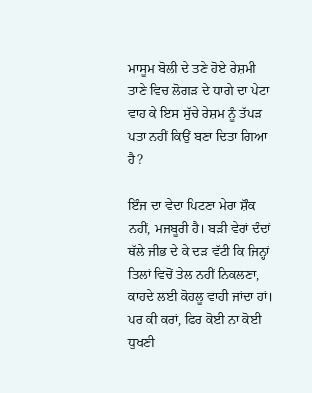ਮਾਸੂਮ ਬੋਲੀ ਦੇ ਤਣੇ ਹੋਏ ਰੇਸ਼ਮੀ ਤਾਣੇ ਵਿਚ ਲੋਗੜ ਦੇ ਧਾਗੇ ਦਾ ਪੇਟਾ ਵਾਹ ਕੇ ਇਸ ਸੁੱਚੇ ਰੇਸ਼ਮ ਨੂੰ ਤੱਪੜ ਪਤਾ ਨਹੀਂ ਕਿਉਂ ਬਣਾ ਦਿਤਾ ਗਿਆ ਹੈ?

ਇੰਜ ਦਾ ਵੇਦਾ ਪਿਟਣਾ ਮੇਰਾ ਸ਼ੌਕ ਨਹੀਂ, ਮਜਬੂਰੀ ਹੈ। ਬੜੀ ਵੇਰਾਂ ਦੰਦਾਂ ਥੱਲੇ ਜੀਭ ਦੇ ਕੇ ਦੜ ਵੱਟੀ ਕਿ ਜਿਨ੍ਹਾਂ ਤਿਲਾਂ ਵਿਚੋਂ ਤੇਲ ਨਹੀਂ ਨਿਕਲਣਾ, ਕਾਹਦੇ ਲਈ ਕੋਹਲੂ ਵਾਹੀ ਜਾਂਦਾ ਹਾਂ। ਪਰ ਕੀ ਕਰਾਂ, ਫਿਰ ਕੋਈ ਨਾ ਕੋਈ ਧੁਖਣੀ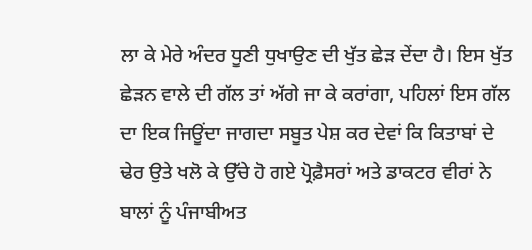ਲਾ ਕੇ ਮੇਰੇ ਅੰਦਰ ਧੂਣੀ ਧੁਖਾਉਣ ਦੀ ਖੁੱਤ ਛੇੜ ਦੇਂਦਾ ਹੈ। ਇਸ ਖੁੱਤ ਛੇੜਨ ਵਾਲੇ ਦੀ ਗੱਲ ਤਾਂ ਅੱਗੇ ਜਾ ਕੇ ਕਰਾਂਗਾ, ਪਹਿਲਾਂ ਇਸ ਗੱਲ ਦਾ ਇਕ ਜਿਊਂਦਾ ਜਾਗਦਾ ਸਬੂਤ ਪੇਸ਼ ਕਰ ਦੇਵਾਂ ਕਿ ਕਿਤਾਬਾਂ ਦੇ ਢੇਰ ਉਤੇ ਖਲੋ ਕੇ ਉੱਚੇ ਹੋ ਗਏ ਪ੍ਰੋਫ਼ੈਸਰਾਂ ਅਤੇ ਡਾਕਟਰ ਵੀਰਾਂ ਨੇ ਬਾਲਾਂ ਨੂੰ ਪੰਜਾਬੀਅਤ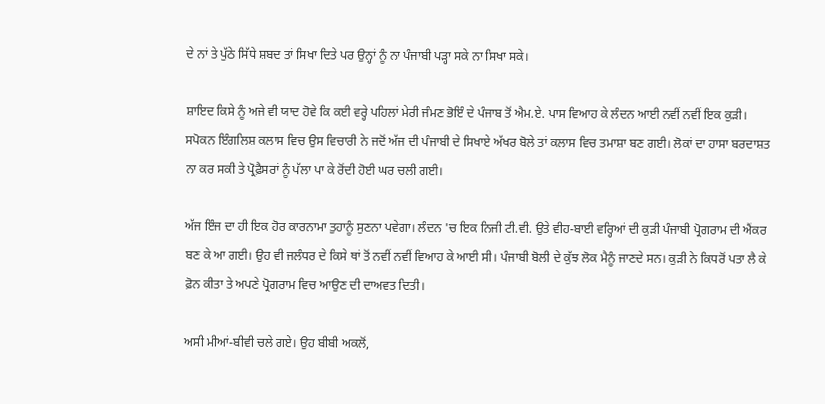ਦੇ ਨਾਂ ਤੇ ਪੁੱਠੇ ਸਿੱਧੇ ਸ਼ਬਦ ਤਾਂ ਸਿਖਾ ਦਿਤੇ ਪਰ ਉਨ੍ਹਾਂ ਨੂੰ ਨਾ ਪੰਜਾਬੀ ਪੜ੍ਹਾ ਸਕੇ ਨਾ ਸਿਖਾ ਸਕੇ।

ਸ਼ਾਇਦ ਕਿਸੇ ਨੂੰ ਅਜੇ ਵੀ ਯਾਦ ਹੋਵੇ ਕਿ ਕਈ ਵਰ੍ਹੇ ਪਹਿਲਾਂ ਮੇਰੀ ਜੰਮਣ ਭੋਇੰ ਦੇ ਪੰਜਾਬ ਤੋਂ ਐਮ.ਏ. ਪਾਸ ਵਿਆਹ ਕੇ ਲੰਦਨ ਆਈ ਨਵੀਂ ਨਵੀਂ ਇਕ ਕੁੜੀ। ਸਪੋਕਨ ਇੰਗਲਿਸ਼ ਕਲਾਸ ਵਿਚ ਉਸ ਵਿਚਾਰੀ ਨੇ ਜਦੋਂ ਅੱਜ ਦੀ ਪੰਜਾਬੀ ਦੇ ਸਿਖਾਏ ਅੱਖਰ ਬੋਲੇ ਤਾਂ ਕਲਾਸ ਵਿਚ ਤਮਾਸ਼ਾ ਬਣ ਗਈ। ਲੋਕਾਂ ਦਾ ਹਾਸਾ ਬਰਦਾਸ਼ਤ ਨਾ ਕਰ ਸਕੀ ਤੇ ਪ੍ਰੋਫ਼ੈਸਰਾਂ ਨੂੰ ਪੱਲਾ ਪਾ ਕੇ ਰੋਂਦੀ ਹੋਈ ਘਰ ਚਲੀ ਗਈ।

ਅੱਜ ਇੰਜ ਦਾ ਹੀ ਇਕ ਹੋਰ ਕਾਰਨਾਮਾ ਤੁਹਾਨੂੰ ਸੁਣਨਾ ਪਵੇਗਾ। ਲੰਦਨ 'ਚ ਇਕ ਨਿਜੀ ਟੀ.ਵੀ. ਉਤੇ ਵੀਹ-ਬਾਈ ਵਰ੍ਹਿਆਂ ਦੀ ਕੁੜੀ ਪੰਜਾਬੀ ਪ੍ਰੋਗਰਾਮ ਦੀ ਐਂਕਰ ਬਣ ਕੇ ਆ ਗਈ। ਉਹ ਵੀ ਜਲੰਧਰ ਦੇ ਕਿਸੇ ਥਾਂ ਤੋਂ ਨਵੀਂ ਨਵੀਂ ਵਿਆਹ ਕੇ ਆਈ ਸੀ। ਪੰਜਾਬੀ ਬੋਲੀ ਦੇ ਕੁੱਝ ਲੋਕ ਮੈਨੂੰ ਜਾਣਦੇ ਸਨ। ਕੁੜੀ ਨੇ ਕਿਧਰੋਂ ਪਤਾ ਲੈ ਕੇ ਫ਼ੋਨ ਕੀਤਾ ਤੇ ਅਪਣੇ ਪ੍ਰੋਗਰਾਮ ਵਿਚ ਆਉਣ ਦੀ ਦਾਅਵਤ ਦਿਤੀ।

ਅਸੀ ਮੀਆਂ-ਬੀਵੀ ਚਲੇ ਗਏ। ਉਹ ਬੀਬੀ ਅਕਲੋਂ,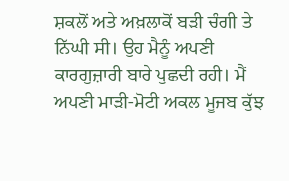ਸ਼ਕਲੋਂ ਅਤੇ ਅਖ਼ਲਾਕੋਂ ਬੜੀ ਚੰਗੀ ਤੇ ਨਿੱਘੀ ਸੀ। ਉਹ ਮੈਨੂੰ ਅਪਣੀ ਕਾਰਗੁਜ਼ਾਰੀ ਬਾਰੇ ਪੁਛਦੀ ਰਹੀ। ਮੈਂ ਅਪਣੀ ਮਾੜੀ-ਮੋਟੀ ਅਕਲ ਮੂਜਬ ਕੁੱਝ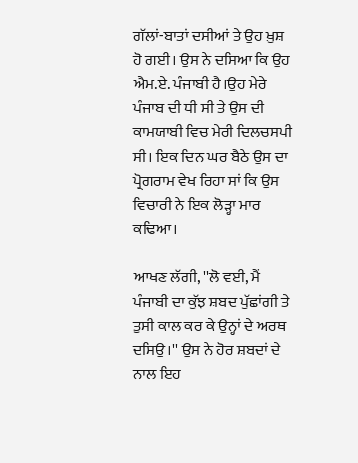ਗੱਲਾਂ-ਬਾਤਾਂ ਦਸੀਆਂ ਤੇ ਉਹ ਖ਼ੁਸ਼ ਹੋ ਗਈ। ਉਸ ਨੇ ਦਸਿਆ ਕਿ ਉਹ ਐਮ.ਏ. ਪੰਜਾਬੀ ਹੈ।ਉਹ ਮੇਰੇ ਪੰਜਾਬ ਦੀ ਧੀ ਸੀ ਤੇ ਉਸ ਦੀ ਕਾਮਯਾਬੀ ਵਿਚ ਮੇਰੀ ਦਿਲਚਸਪੀ ਸੀ। ਇਕ ਦਿਨ ਘਰ ਬੈਠੇ ਉਸ ਦਾ ਪ੍ਰੋਗਰਾਮ ਵੇਖ ਰਿਹਾ ਸਾਂ ਕਿ ਉਸ ਵਿਚਾਰੀ ਨੇ ਇਕ ਲੋੜ੍ਹਾ ਮਾਰ ਕਢਿਆ।

ਆਖਣ ਲੱਗੀ, ''ਲੋ ਵਈ, ਮੈਂ ਪੰਜਾਬੀ ਦਾ ਕੁੱਝ ਸ਼ਬਦ ਪੁੱਛਾਂਗੀ ਤੇ ਤੁਸੀ ਕਾਲ ਕਰ ਕੇ ਉਨ੍ਹਾਂ ਦੇ ਅਰਥ ਦਸਿਉ।'' ਉਸ ਨੇ ਹੋਰ ਸ਼ਬਦਾਂ ਦੇ ਨਾਲ ਇਹ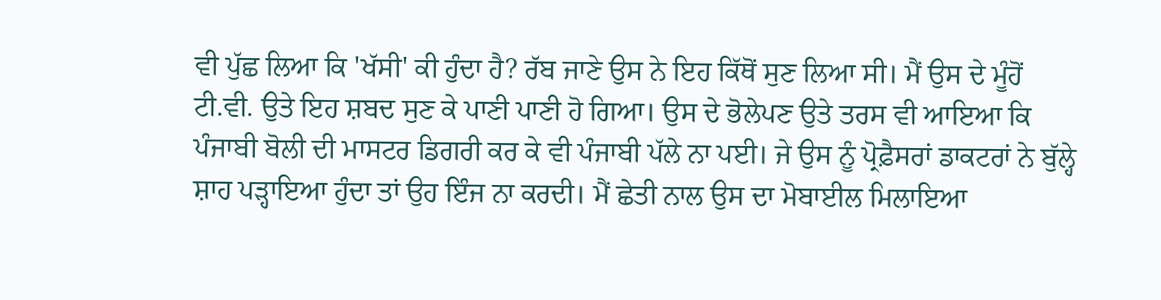ਵੀ ਪੁੱਛ ਲਿਆ ਕਿ 'ਖੱਸੀ' ਕੀ ਹੁੰਦਾ ਹੈ? ਰੱਬ ਜਾਣੇ ਉਸ ਨੇ ਇਹ ਕਿੱਥੋਂ ਸੁਣ ਲਿਆ ਸੀ। ਮੈਂ ਉਸ ਦੇ ਮੂੰਹੋਂ ਟੀ.ਵੀ. ਉਤੇ ਇਹ ਸ਼ਬਦ ਸੁਣ ਕੇ ਪਾਣੀ ਪਾਣੀ ਹੋ ਗਿਆ। ਉਸ ਦੇ ਭੋਲੇਪਣ ਉਤੇ ਤਰਸ ਵੀ ਆਇਆ ਕਿ ਪੰਜਾਬੀ ਬੋਲੀ ਦੀ ਮਾਸਟਰ ਡਿਗਰੀ ਕਰ ਕੇ ਵੀ ਪੰਜਾਬੀ ਪੱਲੇ ਨਾ ਪਈ। ਜੇ ਉਸ ਨੂੰ ਪ੍ਰੋਫ਼ੈਸਰਾਂ ਡਾਕਟਰਾਂ ਨੇ ਬੁੱਲ੍ਹੇ ਸ਼ਾਹ ਪੜ੍ਹਾਇਆ ਹੁੰਦਾ ਤਾਂ ਉਹ ਇੰਜ ਨਾ ਕਰਦੀ। ਮੈਂ ਛੇਤੀ ਨਾਲ ਉਸ ਦਾ ਮੋਬਾਈਲ ਮਿਲਾਇਆ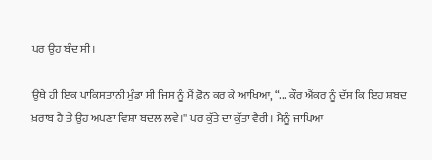ਪਰ ਉਹ ਬੰਦ ਸੀ।

ਉਥੇ ਹੀ ਇਕ ਪਾਕਿਸਤਾਨੀ ਮੁੰਡਾ ਸੀ ਜਿਸ ਨੂੰ ਮੈਂ ਫ਼ੋਨ ਕਰ ਕੇ ਆਖਿਆ, “... ਕੌਰ ਐਂਕਰ ਨੂੰ ਦੱਸ ਕਿ ਇਹ ਸ਼ਬਦ ਖ਼ਰਾਬ ਹੈ ਤੇ ਉਹ ਅਪਣਾ ਵਿਸ਼ਾ ਬਦਲ ਲਵੇ।'' ਪਰ ਕੁੱਤੇ ਦਾ ਕੁੱਤਾ ਵੈਰੀ। ਮੈਨੂੰ ਜਾਪਿਆ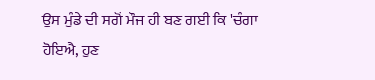ਉਸ ਮੁੰਡੇ ਦੀ ਸਗੋਂ ਮੌਜ ਹੀ ਬਣ ਗਈ ਕਿ 'ਚੰਗਾ ਹੋਇਐ, ਹੁਣ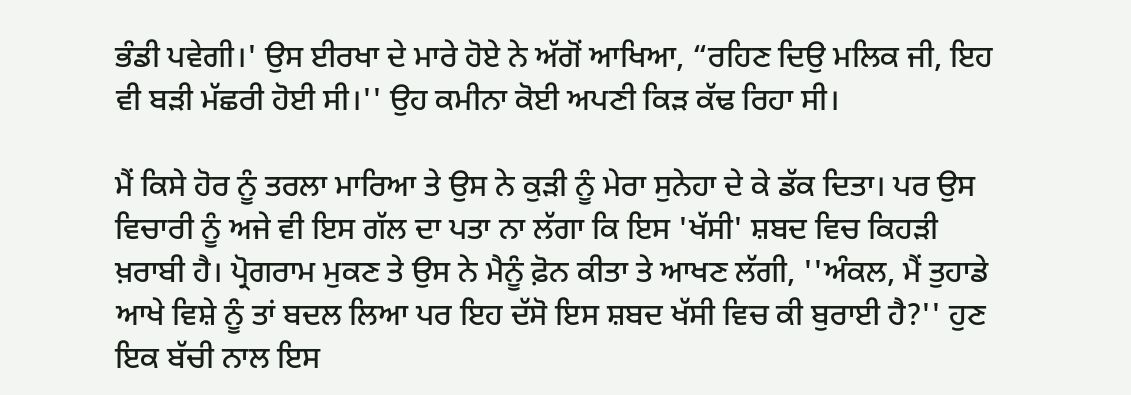ਭੰਡੀ ਪਵੇਗੀ।' ਉਸ ਈਰਖਾ ਦੇ ਮਾਰੇ ਹੋਏ ਨੇ ਅੱਗੋਂ ਆਖਿਆ, “ਰਹਿਣ ਦਿਉ ਮਲਿਕ ਜੀ, ਇਹ ਵੀ ਬੜੀ ਮੱਛਰੀ ਹੋਈ ਸੀ।'' ਉਹ ਕਮੀਨਾ ਕੋਈ ਅਪਣੀ ਕਿੜ ਕੱਢ ਰਿਹਾ ਸੀ।

ਮੈਂ ਕਿਸੇ ਹੋਰ ਨੂੰ ਤਰਲਾ ਮਾਰਿਆ ਤੇ ਉਸ ਨੇ ਕੁੜੀ ਨੂੰ ਮੇਰਾ ਸੁਨੇਹਾ ਦੇ ਕੇ ਡੱਕ ਦਿਤਾ। ਪਰ ਉਸ ਵਿਚਾਰੀ ਨੂੰ ਅਜੇ ਵੀ ਇਸ ਗੱਲ ਦਾ ਪਤਾ ਨਾ ਲੱਗਾ ਕਿ ਇਸ 'ਖੱਸੀ' ਸ਼ਬਦ ਵਿਚ ਕਿਹੜੀ ਖ਼ਰਾਬੀ ਹੈ। ਪ੍ਰੋਗਰਾਮ ਮੁਕਣ ਤੇ ਉਸ ਨੇ ਮੈਨੂੰ ਫ਼ੋਨ ਕੀਤਾ ਤੇ ਆਖਣ ਲੱਗੀ, ''ਅੰਕਲ, ਮੈਂ ਤੁਹਾਡੇ ਆਖੇ ਵਿਸ਼ੇ ਨੂੰ ਤਾਂ ਬਦਲ ਲਿਆ ਪਰ ਇਹ ਦੱਸੋ ਇਸ ਸ਼ਬਦ ਖੱਸੀ ਵਿਚ ਕੀ ਬੁਰਾਈ ਹੈ?'' ਹੁਣ ਇਕ ਬੱਚੀ ਨਾਲ ਇਸ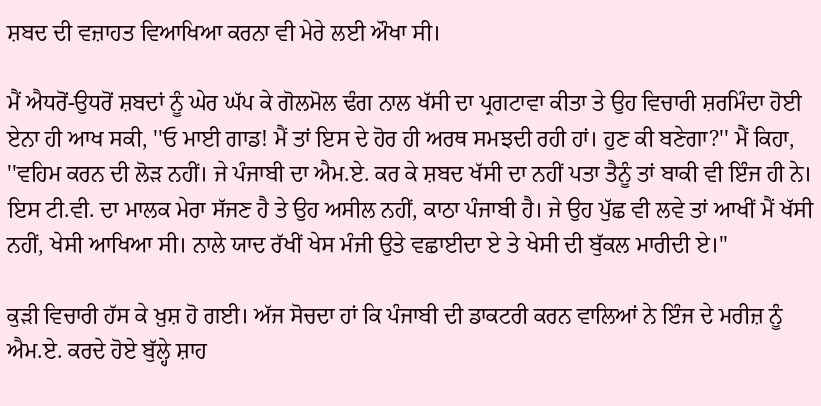ਸ਼ਬਦ ਦੀ ਵਜ਼ਾਹਤ ਵਿਆਖਿਆ ਕਰਨਾ ਵੀ ਮੇਰੇ ਲਈ ਔਖਾ ਸੀ।

ਮੈਂ ਐਧਰੋਂ-ਉਧਰੋਂ ਸ਼ਬਦਾਂ ਨੂੰ ਘੇਰ ਘੱਪ ਕੇ ਗੋਲਮੋਲ ਢੰਗ ਨਾਲ ਖੱਸੀ ਦਾ ਪ੍ਰਗਟਾਵਾ ਕੀਤਾ ਤੇ ਉਹ ਵਿਚਾਰੀ ਸ਼ਰਮਿੰਦਾ ਹੋਈ ਏਨਾ ਹੀ ਆਖ ਸਕੀ, ''ਓ ਮਾਈ ਗਾਡ! ਮੈਂ ਤਾਂ ਇਸ ਦੇ ਹੋਰ ਹੀ ਅਰਥ ਸਮਝਦੀ ਰਹੀ ਹਾਂ। ਹੁਣ ਕੀ ਬਣੇਗਾ?'' ਮੈਂ ਕਿਹਾ, ''ਵਹਿਮ ਕਰਨ ਦੀ ਲੋੜ ਨਹੀਂ। ਜੇ ਪੰਜਾਬੀ ਦਾ ਐਮ.ਏ. ਕਰ ਕੇ ਸ਼ਬਦ ਖੱਸੀ ਦਾ ਨਹੀਂ ਪਤਾ ਤੈਨੂੰ ਤਾਂ ਬਾਕੀ ਵੀ ਇੰਜ ਹੀ ਨੇ। ਇਸ ਟੀ.ਵੀ. ਦਾ ਮਾਲਕ ਮੇਰਾ ਸੱਜਣ ਹੈ ਤੇ ਉਹ ਅਸੀਲ ਨਹੀਂ, ਕਾਠਾ ਪੰਜਾਬੀ ਹੈ। ਜੇ ਉਹ ਪੁੱਛ ਵੀ ਲਵੇ ਤਾਂ ਆਖੀਂ ਮੈਂ ਖੱਸੀ ਨਹੀਂ, ਖੇਸੀ ਆਖਿਆ ਸੀ। ਨਾਲੇ ਯਾਦ ਰੱਖੀਂ ਖੇਸ ਮੰਜੀ ਉਤੇ ਵਛਾਈਦਾ ਏ ਤੇ ਖੇਸੀ ਦੀ ਬੁੱਕਲ ਮਾਰੀਦੀ ਏ।''

ਕੁੜੀ ਵਿਚਾਰੀ ਹੱਸ ਕੇ ਖ਼ੁਸ਼ ਹੋ ਗਈ। ਅੱਜ ਸੋਚਦਾ ਹਾਂ ਕਿ ਪੰਜਾਬੀ ਦੀ ਡਾਕਟਰੀ ਕਰਨ ਵਾਲਿਆਂ ਨੇ ਇੰਜ ਦੇ ਮਰੀਜ਼ ਨੂੰ ਐਮ.ਏ. ਕਰਦੇ ਹੋਏ ਬੁੱਲ੍ਹੇ ਸ਼ਾਹ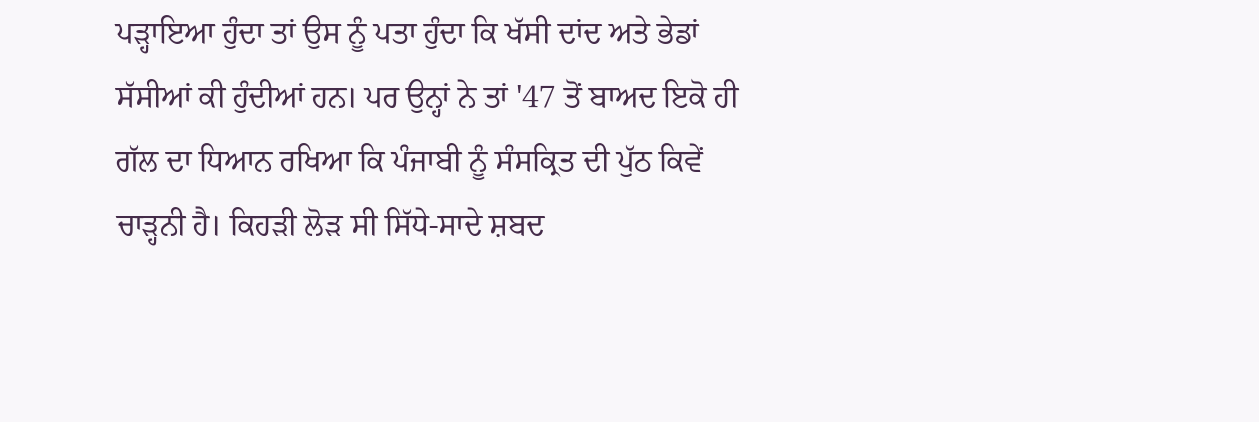ਪੜ੍ਹਾਇਆ ਹੁੰਦਾ ਤਾਂ ਉਸ ਨੂੰ ਪਤਾ ਹੁੰਦਾ ਕਿ ਖੱਸੀ ਦਾਂਦ ਅਤੇ ਭੇਡਾਂ ਸੱਸੀਆਂ ਕੀ ਹੁੰਦੀਆਂ ਹਨ। ਪਰ ਉਨ੍ਹਾਂ ਨੇ ਤਾਂ '47 ਤੋਂ ਬਾਅਦ ਇਕੋ ਹੀ ਗੱਲ ਦਾ ਧਿਆਨ ਰਖਿਆ ਕਿ ਪੰਜਾਬੀ ਨੂੰ ਸੰਸਕ੍ਰਿਤ ਦੀ ਪੁੱਠ ਕਿਵੇਂ ਚਾੜ੍ਹਨੀ ਹੈ। ਕਿਹੜੀ ਲੋੜ ਸੀ ਸਿੱਧੇ-ਸਾਦੇ ਸ਼ਬਦ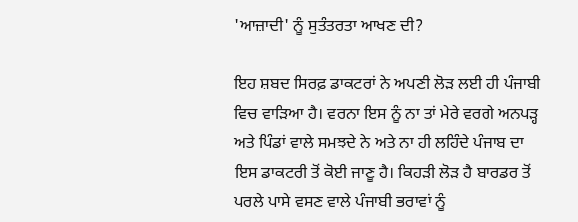'ਆਜ਼ਾਦੀ' ਨੂੰ ਸੁਤੰਤਰਤਾ ਆਖਣ ਦੀ?

ਇਹ ਸ਼ਬਦ ਸਿਰਫ਼ ਡਾਕਟਰਾਂ ਨੇ ਅਪਣੀ ਲੋੜ ਲਈ ਹੀ ਪੰਜਾਬੀ ਵਿਚ ਵਾੜਿਆ ਹੈ। ਵਰਨਾ ਇਸ ਨੂੰ ਨਾ ਤਾਂ ਮੇਰੇ ਵਰਗੇ ਅਨਪੜ੍ਹ ਅਤੇ ਪਿੰਡਾਂ ਵਾਲੇ ਸਮਝਦੇ ਨੇ ਅਤੇ ਨਾ ਹੀ ਲਹਿੰਦੇ ਪੰਜਾਬ ਦਾ ਇਸ ਡਾਕਟਰੀ ਤੋਂ ਕੋਈ ਜਾਣੂ ਹੈ। ਕਿਹੜੀ ਲੋੜ ਹੈ ਬਾਰਡਰ ਤੋਂ ਪਰਲੇ ਪਾਸੇ ਵਸਣ ਵਾਲੇ ਪੰਜਾਬੀ ਭਰਾਵਾਂ ਨੂੰ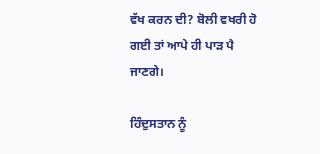ਵੱਖ ਕਰਨ ਦੀ? ਬੋਲੀ ਵਖਰੀ ਹੋ ਗਈ ਤਾਂ ਆਪੇ ਹੀ ਪਾੜ ਪੈ ਜਾਣਗੇ।

ਹਿੰਦੁਸਤਾਨ ਨੂੰ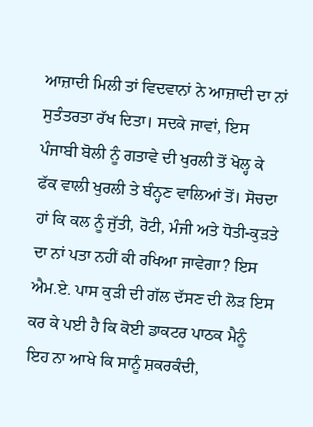ਆਜ਼ਾਦੀ ਮਿਲੀ ਤਾਂ ਵਿਦਵਾਨਾਂ ਨੇ ਆਜ਼ਾਦੀ ਦਾ ਨਾਂ ਸੁਤੰਤਰਤਾ ਰੱਖ ਦਿਤਾ। ਸਦਕੇ ਜਾਵਾਂ, ਇਸ ਪੰਜਾਬੀ ਬੋਲੀ ਨੂੰ ਗਤਾਵੇ ਦੀ ਖੁਰਲੀ ਤੋਂ ਖੋਲ੍ਹ ਕੇ ਫੱਕ ਵਾਲੀ ਖੁਰਲੀ ਤੇ ਬੰਨ੍ਹਣ ਵਾਲਿਆਂ ਤੋਂ। ਸੋਚਦਾ ਹਾਂ ਕਿ ਕਲ ਨੂੰ ਜੁੱਤੀ, ਰੋਟੀ, ਮੰਜੀ ਅਤੇ ਧੋਤੀ-ਕੁੜਤੇ ਦਾ ਨਾਂ ਪਤਾ ਨਹੀਂ ਕੀ ਰਖਿਆ ਜਾਵੇਗਾ? ਇਸ ਐਮ.ਏ. ਪਾਸ ਕੁੜੀ ਦੀ ਗੱਲ ਦੱਸਣ ਦੀ ਲੋੜ ਇਸ ਕਰ ਕੇ ਪਈ ਹੈ ਕਿ ਕੋਈ ਡਾਕਟਰ ਪਾਠਕ ਮੈਨੂੰ ਇਹ ਨਾ ਆਖੇ ਕਿ ਸਾਨੂੰ ਸ਼ਕਰਕੰਦੀ,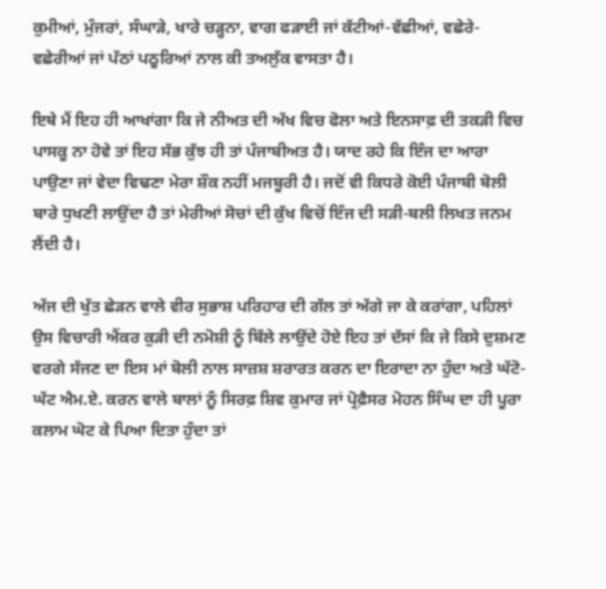ਕੁਮੀਆਂ, ਮੁੰਜਰਾਂ, ਸੰਘਾੜੇ, ਖਾਰੇ ਚੜ੍ਹਨਾ, ਵਾਗ ਫੜਾਈ ਜਾਂ ਕੱਟੀਆਂ-ਵੱਛੀਆਂ, ਵਛੇਰੇ-ਵਛੇਰੀਆਂ ਜਾਂ ਪੱਠਾਂ ਪਠੂਰਿਆਂ ਨਾਲ ਕੀ ਤਅਲੁੱਕ ਵਾਸਤਾ ਹੈ।

ਇਥੇ ਮੈਂ ਇਹ ਹੀ ਆਖਾਂਗਾ ਕਿ ਜੇ ਨੀਅਤ ਦੀ ਅੱਖ ਵਿਚ ਫੋਲਾ ਅਤੇ ਇਨਸਾਫ਼ ਦੀ ਤਕੜੀ ਵਿਚ ਪਾਸਕੂ ਨਾ ਹੋਵੇ ਤਾਂ ਇਹ ਸੱਭ ਕੁੱਝ ਹੀ ਤਾਂ ਪੰਜਾਬੀਅਤ ਹੈ। ਯਾਦ ਰਹੇ ਕਿ ਇੰਜ ਦਾ ਆਰਾ ਪਾਉਣਾ ਜਾਂ ਵੇਦਾ ਵਿਢਣਾ ਮੇਰਾ ਸ਼ੌਕ ਨਹੀਂ ਮਜਬੂਰੀ ਹੈ। ਜਦੋਂ ਵੀ ਕਿਧਰੇ ਕੋਈ ਪੰਜਾਬੀ ਬੋਲੀ ਬਾਰੇ ਧੁਖਣੀ ਲਾਉਂਦਾ ਹੈ ਤਾਂ ਮੇਰੀਆਂ ਸੋਚਾਂ ਦੀ ਕੁੱਖ ਵਿਚੋਂ ਇੰਜ ਦੀ ਸੜੀ-ਬਲੀ ਲਿਖਤ ਜਨਮ ਲੈਂਦੀ ਹੈ।

ਅੱਜ ਦੀ ਖੁੱਤ ਛੇੜਨ ਵਾਲੇ ਵੀਰ ਸੁਭਾਸ਼ ਪਰਿਹਾਰ ਦੀ ਗੱਲ ਤਾਂ ਅੱਗੇ ਜਾ ਕੇ ਕਰਾਂਗਾ, ਪਹਿਲਾਂ ਉਸ ਵਿਚਾਰੀ ਐਂਕਰ ਕੁੜੀ ਦੀ ਨਮੋਸ਼ੀ ਨੂੰ ਬਿੱਲੇ ਲਾਉਂਦੇ ਹੋਏ ਇਹ ਤਾਂ ਦੱਸਾਂ ਕਿ ਜੇ ਕਿਸੇ ਦੁਸ਼ਮਣ ਵਰਗੇ ਸੱਜਣ ਦਾ ਇਸ ਮਾਂ ਬੋਲੀ ਨਾਲ ਸਾਜ਼ਸ਼ ਸ਼ਰਾਰਤ ਕਰਨ ਦਾ ਇਰਾਦਾ ਨਾ ਹੁੰਦਾ ਅਤੇ ਘੱਟੋ-ਘੱਟ ਐਮ.ਏ. ਕਰਨ ਵਾਲੇ ਬਾਲਾਂ ਨੂੰ ਸਿਰਫ਼ ਸ਼ਿਵ ਕੁਮਾਰ ਜਾਂ ਪ੍ਰੋਫ਼ੈਸਰ ਮੋਹਨ ਸਿੰਘ ਦਾ ਹੀ ਪੂਰਾ ਕਲਾਮ ਘੋਟ ਕੇ ਪਿਆ ਦਿਤਾ ਹੁੰਦਾ ਤਾਂ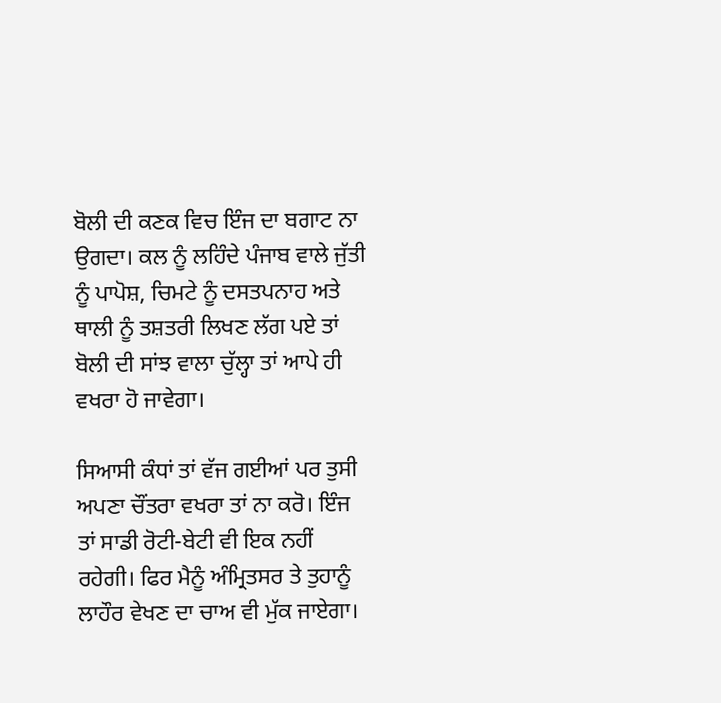ਬੋਲੀ ਦੀ ਕਣਕ ਵਿਚ ਇੰਜ ਦਾ ਬਗਾਟ ਨਾ ਉਗਦਾ। ਕਲ ਨੂੰ ਲਹਿੰਦੇ ਪੰਜਾਬ ਵਾਲੇ ਜੁੱਤੀ ਨੂੰ ਪਾਪੋਸ਼, ਚਿਮਟੇ ਨੂੰ ਦਸਤਪਨਾਹ ਅਤੇ ਥਾਲੀ ਨੂੰ ਤਸ਼ਤਰੀ ਲਿਖਣ ਲੱਗ ਪਏ ਤਾਂ ਬੋਲੀ ਦੀ ਸਾਂਝ ਵਾਲਾ ਚੁੱਲ੍ਹਾ ਤਾਂ ਆਪੇ ਹੀ ਵਖਰਾ ਹੋ ਜਾਵੇਗਾ।

ਸਿਆਸੀ ਕੰਧਾਂ ਤਾਂ ਵੱਜ ਗਈਆਂ ਪਰ ਤੁਸੀ ਅਪਣਾ ਚੌਂਤਰਾ ਵਖਰਾ ਤਾਂ ਨਾ ਕਰੋ। ਇੰਜ ਤਾਂ ਸਾਡੀ ਰੋਟੀ-ਬੇਟੀ ਵੀ ਇਕ ਨਹੀਂ ਰਹੇਗੀ। ਫਿਰ ਮੈਨੂੰ ਅੰਮ੍ਰਿਤਸਰ ਤੇ ਤੁਹਾਨੂੰ ਲਾਹੌਰ ਵੇਖਣ ਦਾ ਚਾਅ ਵੀ ਮੁੱਕ ਜਾਏਗਾ।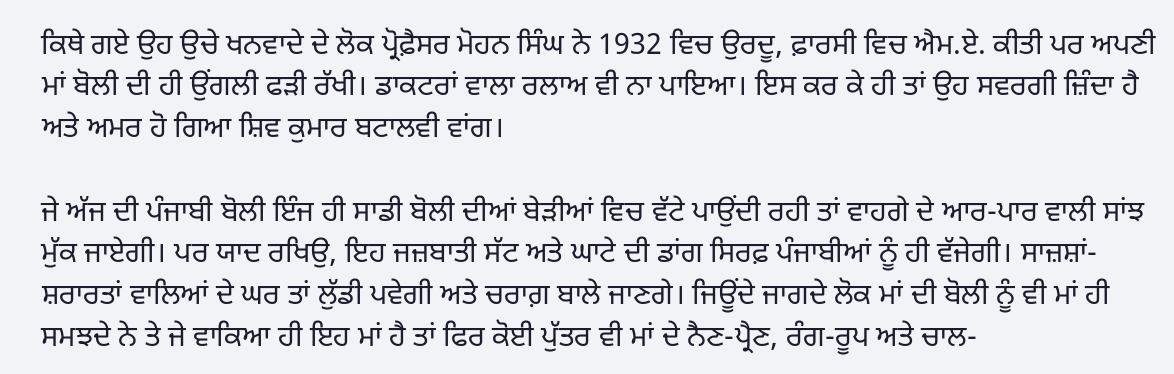ਕਿਥੇ ਗਏ ਉਹ ਉਚੇ ਖਨਵਾਦੇ ਦੇ ਲੋਕ ਪ੍ਰੋਫ਼ੈਸਰ ਮੋਹਨ ਸਿੰਘ ਨੇ 1932 ਵਿਚ ਉਰਦੂ, ਫ਼ਾਰਸੀ ਵਿਚ ਐਮ.ਏ. ਕੀਤੀ ਪਰ ਅਪਣੀ ਮਾਂ ਬੋਲੀ ਦੀ ਹੀ ਉਂਗਲੀ ਫੜੀ ਰੱਖੀ। ਡਾਕਟਰਾਂ ਵਾਲਾ ਰਲਾਅ ਵੀ ਨਾ ਪਾਇਆ। ਇਸ ਕਰ ਕੇ ਹੀ ਤਾਂ ਉਹ ਸਵਰਗੀ ਜ਼ਿੰਦਾ ਹੈ ਅਤੇ ਅਮਰ ਹੋ ਗਿਆ ਸ਼ਿਵ ਕੁਮਾਰ ਬਟਾਲਵੀ ਵਾਂਗ।

ਜੇ ਅੱਜ ਦੀ ਪੰਜਾਬੀ ਬੋਲੀ ਇੰਜ ਹੀ ਸਾਡੀ ਬੋਲੀ ਦੀਆਂ ਬੇੜੀਆਂ ਵਿਚ ਵੱਟੇ ਪਾਉਂਦੀ ਰਹੀ ਤਾਂ ਵਾਹਗੇ ਦੇ ਆਰ-ਪਾਰ ਵਾਲੀ ਸਾਂਝ ਮੁੱਕ ਜਾਏਗੀ। ਪਰ ਯਾਦ ਰਖਿਉ, ਇਹ ਜਜ਼ਬਾਤੀ ਸੱਟ ਅਤੇ ਘਾਟੇ ਦੀ ਡਾਂਗ ਸਿਰਫ਼ ਪੰਜਾਬੀਆਂ ਨੂੰ ਹੀ ਵੱਜੇਗੀ। ਸਾਜ਼ਸ਼ਾਂ-ਸ਼ਰਾਰਤਾਂ ਵਾਲਿਆਂ ਦੇ ਘਰ ਤਾਂ ਲੁੱਡੀ ਪਵੇਗੀ ਅਤੇ ਚਰਾਗ਼ ਬਾਲੇ ਜਾਣਗੇ। ਜਿਊਂਦੇ ਜਾਗਦੇ ਲੋਕ ਮਾਂ ਦੀ ਬੋਲੀ ਨੂੰ ਵੀ ਮਾਂ ਹੀ ਸਮਝਦੇ ਨੇ ਤੇ ਜੇ ਵਾਕਿਆ ਹੀ ਇਹ ਮਾਂ ਹੈ ਤਾਂ ਫਿਰ ਕੋਈ ਪੁੱਤਰ ਵੀ ਮਾਂ ਦੇ ਨੈਣ-ਪ੍ਰੈਣ, ਰੰਗ-ਰੂਪ ਅਤੇ ਚਾਲ-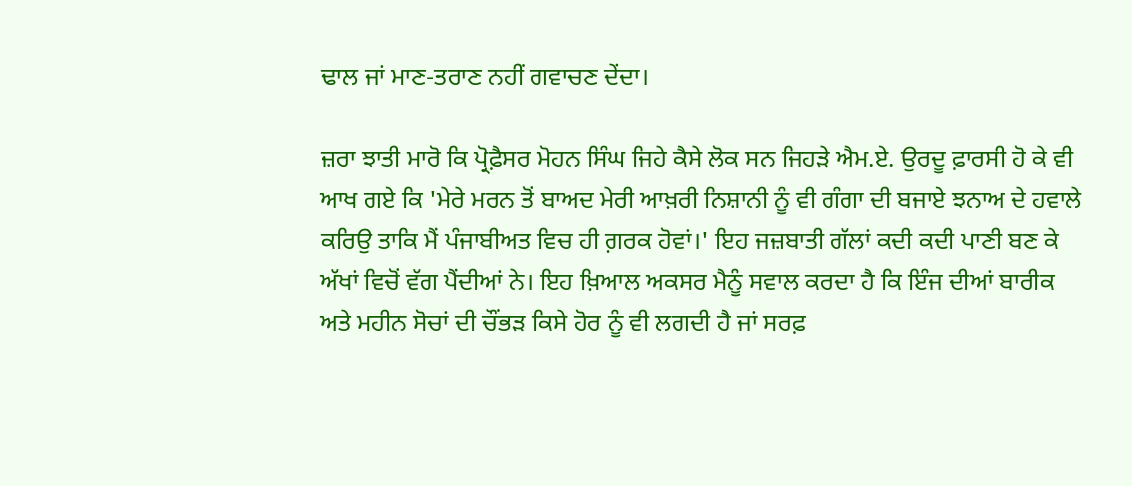ਢਾਲ ਜਾਂ ਮਾਣ-ਤਰਾਣ ਨਹੀਂ ਗਵਾਚਣ ਦੇਂਦਾ।

ਜ਼ਰਾ ਝਾਤੀ ਮਾਰੋ ਕਿ ਪ੍ਰੋਫ਼ੈਸਰ ਮੋਹਨ ਸਿੰਘ ਜਿਹੇ ਕੈਸੇ ਲੋਕ ਸਨ ਜਿਹੜੇ ਐਮ.ਏ. ਉਰਦੂ ਫ਼ਾਰਸੀ ਹੋ ਕੇ ਵੀ ਆਖ ਗਏ ਕਿ 'ਮੇਰੇ ਮਰਨ ਤੋਂ ਬਾਅਦ ਮੇਰੀ ਆਖ਼ਰੀ ਨਿਸ਼ਾਨੀ ਨੂੰ ਵੀ ਗੰਗਾ ਦੀ ਬਜਾਏ ਝਨਾਅ ਦੇ ਹਵਾਲੇ ਕਰਿਉ ਤਾਕਿ ਮੈਂ ਪੰਜਾਬੀਅਤ ਵਿਚ ਹੀ ਗ਼ਰਕ ਹੋਵਾਂ।' ਇਹ ਜਜ਼ਬਾਤੀ ਗੱਲਾਂ ਕਦੀ ਕਦੀ ਪਾਣੀ ਬਣ ਕੇ ਅੱਖਾਂ ਵਿਚੋਂ ਵੱਗ ਪੈਂਦੀਆਂ ਨੇ। ਇਹ ਖ਼ਿਆਲ ਅਕਸਰ ਮੈਨੂੰ ਸਵਾਲ ਕਰਦਾ ਹੈ ਕਿ ਇੰਜ ਦੀਆਂ ਬਾਰੀਕ ਅਤੇ ਮਹੀਨ ਸੋਚਾਂ ਦੀ ਚੌਂਭੜ ਕਿਸੇ ਹੋਰ ਨੂੰ ਵੀ ਲਗਦੀ ਹੈ ਜਾਂ ਸਰਫ਼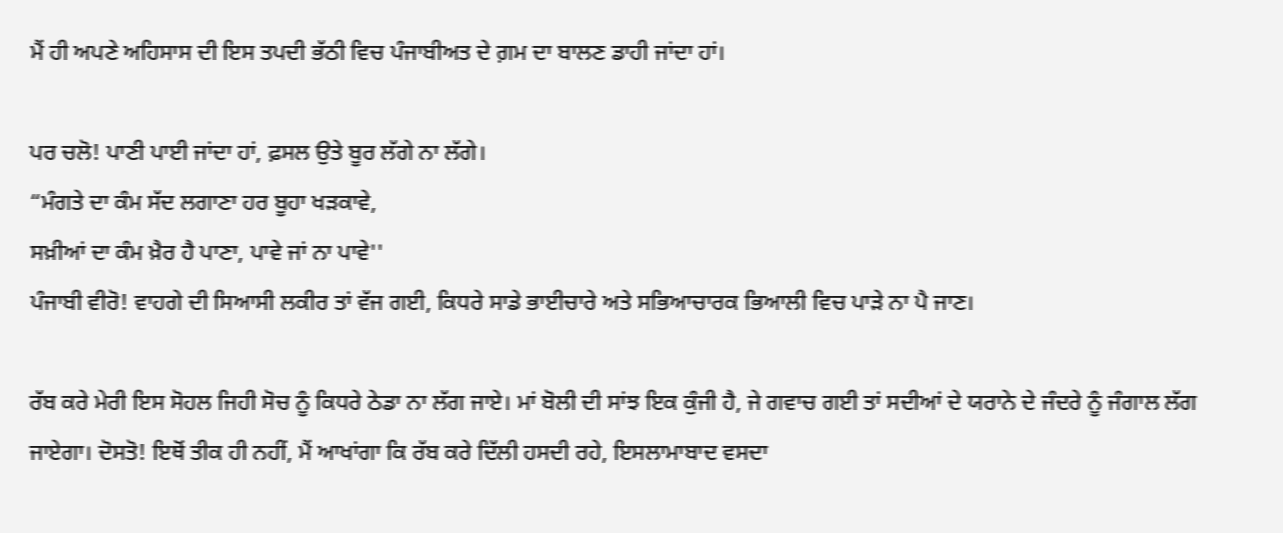ਮੈਂ ਹੀ ਅਪਣੇ ਅਹਿਸਾਸ ਦੀ ਇਸ ਤਪਦੀ ਭੱਠੀ ਵਿਚ ਪੰਜਾਬੀਅਤ ਦੇ ਗ਼ਮ ਦਾ ਬਾਲਣ ਡਾਹੀ ਜਾਂਦਾ ਹਾਂ।

ਪਰ ਚਲੋ! ਪਾਣੀ ਪਾਈ ਜਾਂਦਾ ਹਾਂ, ਫ਼ਸਲ ਉਤੇ ਬੂਰ ਲੱਗੇ ਨਾ ਲੱਗੇ।
“ਮੰਗਤੇ ਦਾ ਕੰਮ ਸੱਦ ਲਗਾਣਾ ਹਰ ਬੂਹਾ ਖੜਕਾਵੇ,
ਸਖ਼ੀਆਂ ਦਾ ਕੰਮ ਖ਼ੈਰ ਹੈ ਪਾਣਾ, ਪਾਵੇ ਜਾਂ ਨਾ ਪਾਵੇ''
ਪੰਜਾਬੀ ਵੀਰੋ! ਵਾਹਗੇ ਦੀ ਸਿਆਸੀ ਲਕੀਰ ਤਾਂ ਵੱਜ ਗਈ, ਕਿਧਰੇ ਸਾਡੇ ਭਾਈਚਾਰੇ ਅਤੇ ਸਭਿਆਚਾਰਕ ਭਿਆਲੀ ਵਿਚ ਪਾੜੇ ਨਾ ਪੈ ਜਾਣ।

ਰੱਬ ਕਰੇ ਮੇਰੀ ਇਸ ਸੋਹਲ ਜਿਹੀ ਸੋਚ ਨੂੰ ਕਿਧਰੇ ਠੇਡਾ ਨਾ ਲੱਗ ਜਾਏ। ਮਾਂ ਬੋਲੀ ਦੀ ਸਾਂਝ ਇਕ ਕੁੰਜੀ ਹੈ, ਜੇ ਗਵਾਚ ਗਈ ਤਾਂ ਸਦੀਆਂ ਦੇ ਯਰਾਨੇ ਦੇ ਜੰਦਰੇ ਨੂੰ ਜੰਗਾਲ ਲੱਗ ਜਾਏਗਾ। ਦੋਸਤੋ! ਇਥੋਂ ਤੀਕ ਹੀ ਨਹੀਂ, ਮੈਂ ਆਖਾਂਗਾ ਕਿ ਰੱਬ ਕਰੇ ਦਿੱਲੀ ਹਸਦੀ ਰਹੇ, ਇਸਲਾਮਾਬਾਦ ਵਸਦਾ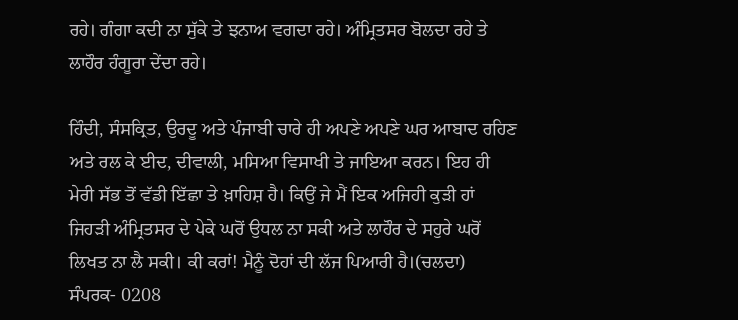ਰਹੇ। ਗੰਗਾ ਕਦੀ ਨਾ ਸੁੱਕੇ ਤੇ ਝਨਾਅ ਵਗਦਾ ਰਹੇ। ਅੰਮ੍ਰਿਤਸਰ ਬੋਲਦਾ ਰਹੇ ਤੇ ਲਾਹੌਰ ਹੰਗੂਰਾ ਦੇਂਦਾ ਰਹੇ।

ਹਿੰਦੀ, ਸੰਸਕ੍ਰਿਤ, ਉਰਦੂ ਅਤੇ ਪੰਜਾਬੀ ਚਾਰੇ ਹੀ ਅਪਣੇ ਅਪਣੇ ਘਰ ਆਬਾਦ ਰਹਿਣ ਅਤੇ ਰਲ ਕੇ ਈਦ, ਦੀਵਾਲੀ, ਮਸਿਆ ਵਿਸਾਖੀ ਤੇ ਜਾਇਆ ਕਰਨ। ਇਹ ਹੀ ਮੇਰੀ ਸੱਭ ਤੋਂ ਵੱਡੀ ਇੱਛਾ ਤੇ ਖ਼ਾਹਿਸ਼ ਹੈ। ਕਿਉਂ ਜੇ ਮੈਂ ਇਕ ਅਜਿਹੀ ਕੁੜੀ ਹਾਂ ਜਿਹੜੀ ਅੰਮ੍ਰਿਤਸਰ ਦੇ ਪੇਕੇ ਘਰੋਂ ਉਧਲ ਨਾ ਸਕੀ ਅਤੇ ਲਾਹੌਰ ਦੇ ਸਹੁਰੇ ਘਰੋਂ ਲਿਖਤ ਨਾ ਲੈ ਸਕੀ। ਕੀ ਕਰਾਂ! ਮੈਨੂੰ ਦੋਹਾਂ ਦੀ ਲੱਜ ਪਿਆਰੀ ਹੈ।(ਚਲਦਾ)   ਸੰਪਰਕ- 0208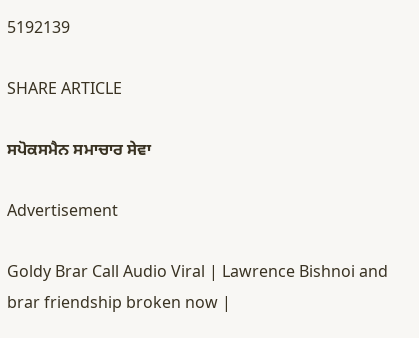5192139

SHARE ARTICLE

ਸਪੋਕਸਮੈਨ ਸਮਾਚਾਰ ਸੇਵਾ

Advertisement

Goldy Brar Call Audio Viral | Lawrence Bishnoi and brar friendship broken now |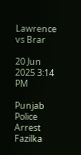Lawrence vs Brar

20 Jun 2025 3:14 PM

Punjab Police Arrest Fazilka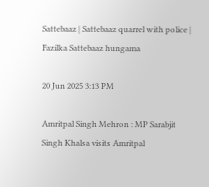Sattebaaz | Sattebaaz quarrel with police | Fazilka Sattebaaz hungama

20 Jun 2025 3:13 PM

Amritpal Singh Mehron : MP Sarabjit Singh Khalsa visits Amritpal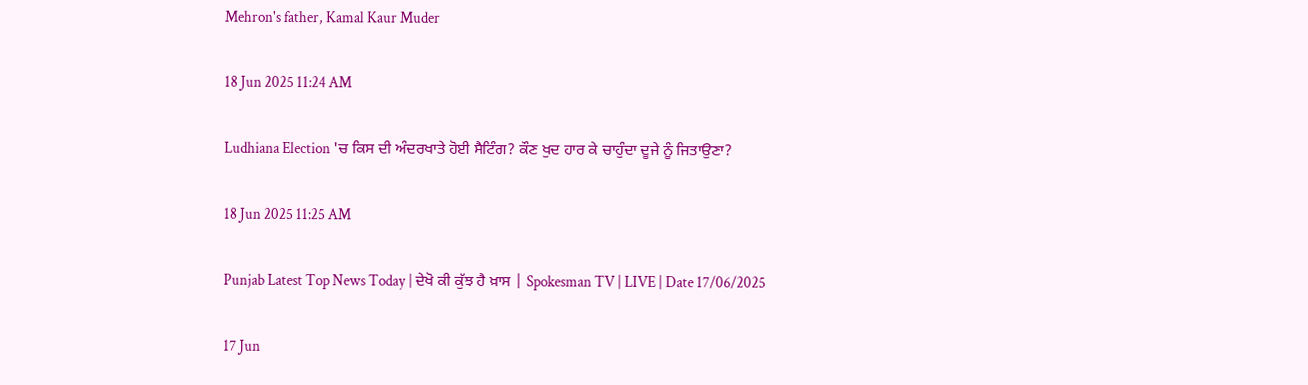Mehron's father, Kamal Kaur Muder

18 Jun 2025 11:24 AM

Ludhiana Election 'ਚ ਕਿਸ ਦੀ ਅੰਦਰਖਾਤੇ ਹੋਈ ਸੈਟਿੰਗ? ਕੌਣ ਖੁਦ ਹਾਰ ਕੇ ਚਾਹੁੰਦਾ ਦੂਜੇ ਨੂੰ ਜਿਤਾਉਣਾ?

18 Jun 2025 11:25 AM

Punjab Latest Top News Today | ਦੇਖੋ ਕੀ ਕੁੱਝ ਹੈ ਖ਼ਾਸ | Spokesman TV | LIVE | Date 17/06/2025

17 Jun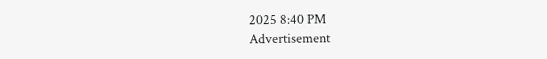2025 8:40 PM
Advertisement